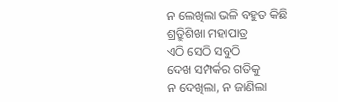ନ ଲେଖିଲା ଭଳି ବହୁତ କିଛି
ଶ୍ର୍ରୁତିଶିଖା ମହାପାତ୍ର
ଏଠି ସେଠି ସବୁଠି
ଦେଖ ସମ୍ପର୍କର ଗତିକୁ
ନ ଦେଖିଲା, ନ ଜାଣିଲା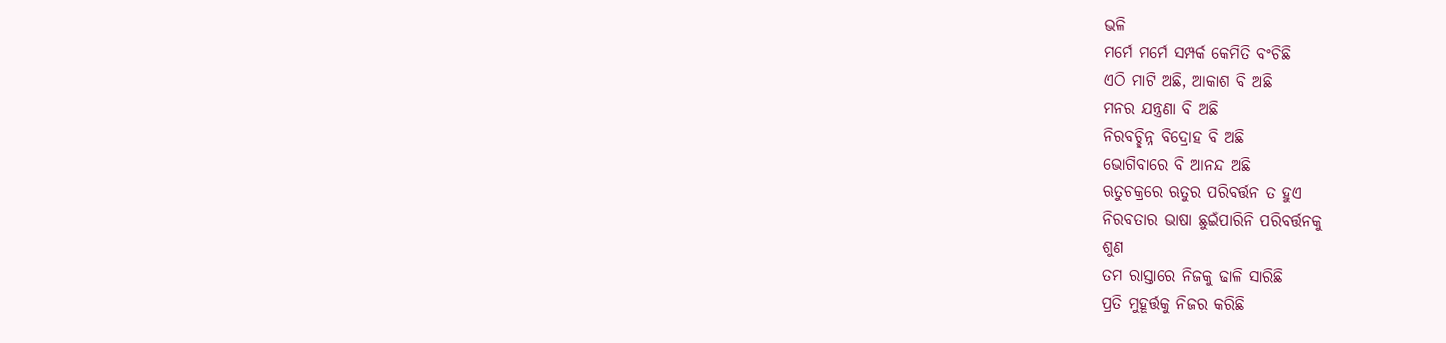ଭଳି
ମର୍ମେ ମର୍ମେ ସମ୍ପର୍କ କେମିତି ବଂଚିଛି
ଏଠି ମାଟି ଅଛି, ଆକାଶ ବି ଅଛି
ମନର ଯନ୍ତ୍ରଣା ବି ଅଛି
ନିରବଚ୍ଛିନ୍ନ ବିଦ୍ରୋହ ବି ଅଛି
ଭୋଗିବାରେ ବି ଆନନ୍ଦ ଅଛି
ଋତୁଚକ୍ରରେ ଋତୁର ପରିବର୍ତ୍ତନ ତ ହୁଏ
ନିରବତାର ଭାଷା ଛୁଇଁପାରିନି ପରିବର୍ତ୍ତନକୁ
ଶୁଣ
ତମ ରାସ୍ତାରେ ନିଜକୁ ଢାଳି ସାରିଛି
ପ୍ରତି ମୁହୂର୍ତ୍ତକୁ ନିଜର କରିଛି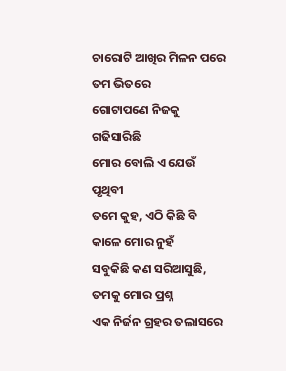ଚାରୋଟି ଆଖିର ମିଳନ ପରେ
ତମ ଭିତରେ
ଗୋଟାପଣେ ନିଜକୁ ଗଢିସାରିଛି
ମୋର ବୋଲି ଏ ଯେଉଁ ପୃଥିବୀ
ତମେ କୁହ, ଏଠି କିଛି ବି କାଳେ ମୋର ନୁହଁ
ସବୁକିଛି କଣ ସରିଆସୁଛି,
ତମକୁ ମୋର ପ୍ରଶ୍ନ
ଏକ ନିର୍ଜନ ଗ୍ରହର ତଲାସରେ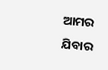ଆମର ଯିବାର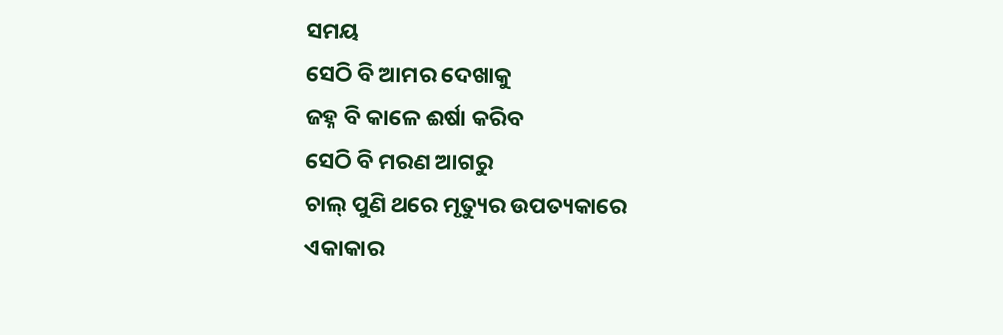ସମୟ
ସେଠି ବି ଆମର ଦେଖାକୁ
ଜହ୍ନ ବି କାଳେ ଈର୍ଷା କରିବ
ସେଠି ବି ମରଣ ଆଗରୁ
ଚାଲ୍ ପୁଣି ଥରେ ମୃତ୍ୟୁର ଉପତ୍ୟକାରେ
ଏକାକାର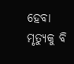ହେବା
ମୃତ୍ୟୁକୁ ବି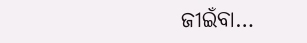ଜୀଇଁବା…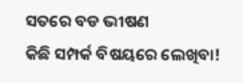ସତରେ ବଡ ଭୀଷଣ
କିଛି ସମ୍ପର୍କ ବିଷୟରେ ଲେଖିବା!